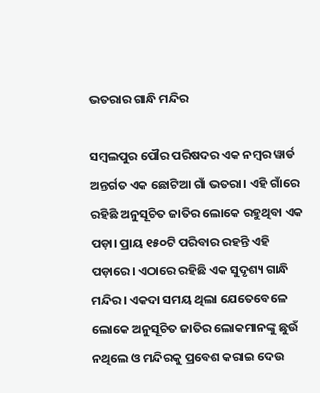ଭତରାର ଗାନ୍ଧି ମନ୍ଦିର

ସମ୍ବଲପୁର ପୌର ପରିଷଦର ଏକ ନମ୍ବର ୱାର୍ଡ ଅନ୍ତର୍ଗତ ଏକ ଛୋଟିଆ ଗାଁ ଭତରା। ଏହି ଗାଁରେ ରହିଛି ଅନୁସୂଚିତ ଜାତିର ଲୋକେ ରହୁଥିବା ଏକ ପଡ଼ା। ପ୍ରାୟ ୧୫୦ଟି ପରିବାର ରହନ୍ତି ଏହି ପଡ଼ାରେ। ଏଠାରେ ରହିଛି ଏକ ସୁଦୃଶ୍ୟ ଗାନ୍ଧି ମନ୍ଦିର। ଏକଦା ସମୟ ଥିଲା ଯେତେବେଳେ ଲୋକେ ଅନୁସୂଚିତ ଜାତିର ଲୋକମାନଙ୍କୁ ଛୁଉଁ ନଥିଲେ ଓ ମନ୍ଦିରକୁ ପ୍ରବେଶ କରାଇ ଦେଉ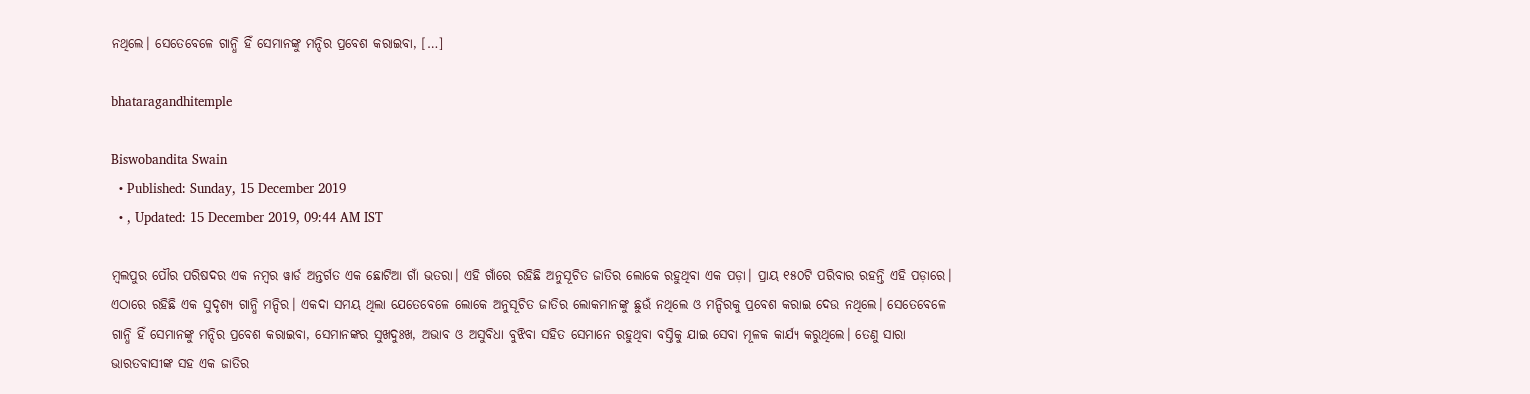ନଥିଲେ। ସେତେବେଳେ ଗାନ୍ଧି ହିଁ ସେମାନଙ୍କୁ ମନ୍ଦିର ପ୍ରବେଶ କରାଇବା, […]

bhataragandhitemple

Biswobandita Swain
  • Published: Sunday, 15 December 2019
  • , Updated: 15 December 2019, 09:44 AM IST

ମ୍ବଲପୁର ପୌର ପରିଷଦର ଏକ ନମ୍ବର ୱାର୍ଡ ଅନ୍ତର୍ଗତ ଏକ ଛୋଟିଆ ଗାଁ ଭତରା। ଏହି ଗାଁରେ ରହିଛି ଅନୁସୂଚିତ ଜାତିର ଲୋକେ ରହୁଥିବା ଏକ ପଡ଼ା। ପ୍ରାୟ ୧୫୦ଟି ପରିବାର ରହନ୍ତି ଏହି ପଡ଼ାରେ। ଏଠାରେ ରହିଛି ଏକ ସୁଦୃଶ୍ୟ ଗାନ୍ଧି ମନ୍ଦିର। ଏକଦା ସମୟ ଥିଲା ଯେତେବେଳେ ଲୋକେ ଅନୁସୂଚିତ ଜାତିର ଲୋକମାନଙ୍କୁ ଛୁଉଁ ନଥିଲେ ଓ ମନ୍ଦିରକୁ ପ୍ରବେଶ କରାଇ ଦେଉ ନଥିଲେ। ସେତେବେଳେ ଗାନ୍ଧି ହିଁ ସେମାନଙ୍କୁ ମନ୍ଦିର ପ୍ରବେଶ କରାଇବା, ସେମାନଙ୍କର ସୁଖଦୁଃଖ, ଅଭାବ ଓ ଅସୁବିଧା ବୁଝିବା ସହିତ ସେମାନେ ରହୁଥିବା ବସ୍ତିକୁ ଯାଇ ସେବା ମୂଳକ କାର୍ଯ୍ୟ କରୁଥିଲେ। ତେଣୁ ସାରା ଭାରତବାସୀଙ୍କ ସହ ଏକ ଜାତିର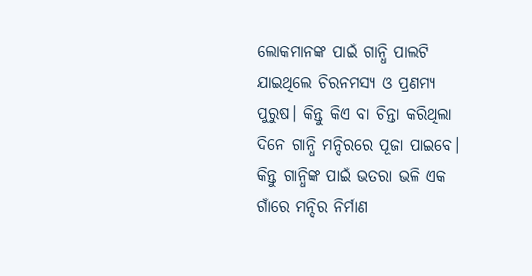ଲୋକମାନଙ୍କ ପାଇଁ ଗାନ୍ଧି ପାଲଟି ଯାଇଥିଲେ ଚିରନମସ୍ୟ ଓ ପ୍ରଣମ୍ୟ ପୁରୁଷ। କିନ୍ତୁ କିଏ ବା ଚିନ୍ତା କରିଥିଲା ଦିନେ ଗାନ୍ଧି ମନ୍ଦିରରେ ପୂଜା ପାଇବେ। କିନ୍ତୁ ଗାନ୍ଧିଙ୍କ ପାଇଁ ଭତରା ଭଳି ଏକ ଗାଁରେ ମନ୍ଦିର ନିର୍ମାଣ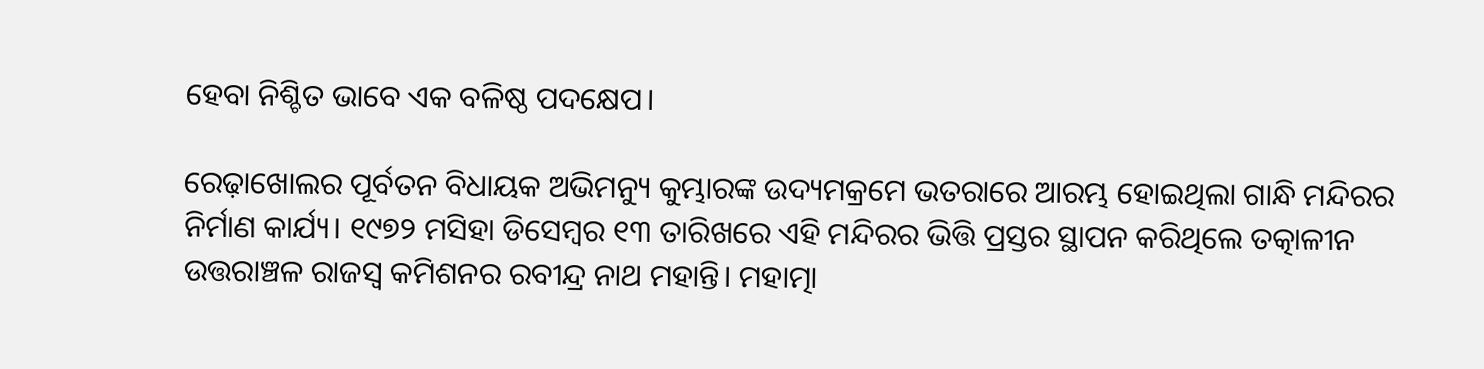ହେବା ନିଶ୍ଚିତ ଭାବେ ଏକ ବଳିଷ୍ଠ ପଦକ୍ଷେପ।

ରେଢ଼ାଖୋଲର ପୂର୍ବତନ ବିଧାୟକ ଅଭିମନ୍ୟୁ କୁମ୍ଭାରଙ୍କ ଉଦ୍ୟମକ୍ରମେ ଭତରାରେ ଆରମ୍ଭ ହୋଇଥିଲା ଗାନ୍ଧି ମନ୍ଦିରର ନିର୍ମାଣ କାର୍ଯ୍ୟ। ୧୯୭୨ ମସିହା ଡିସେମ୍ବର ୧୩ ତାରିଖରେ ଏହି ମନ୍ଦିରର ଭିତ୍ତି ପ୍ରସ୍ତର ସ୍ଥାପନ କରିଥିଲେ ତତ୍କାଳୀନ ଉତ୍ତରାଞ୍ଚଳ ରାଜସ୍ୱ କମିଶନର ରବୀନ୍ଦ୍ର ନାଥ ମହାନ୍ତି। ମହାତ୍ମା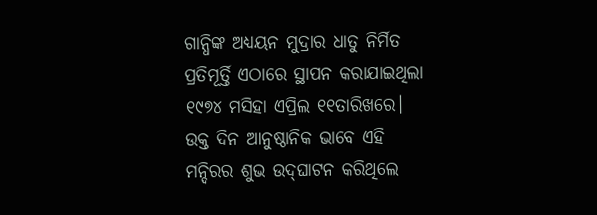ଗାନ୍ଧିଙ୍କ ଅଧ୍ୟୟନ ମୁଦ୍ରାର ଧାତୁ ନିର୍ମିତ ପ୍ରତିମୂର୍ତ୍ତି ଏଠାରେ ସ୍ଥାପନ କରାଯାଇଥିଲା ୧୯୭୪ ମସିହା ଏପ୍ରିଲ ୧୧ତାରିଖରେ। ଉକ୍ତ ଦିନ ଆନୁଷ୍ଠାନିକ ଭାବେ ଏହି ମନ୍ଦିରର ଶୁଭ ଉଦ୍‌ଘାଟନ କରିଥିଲେ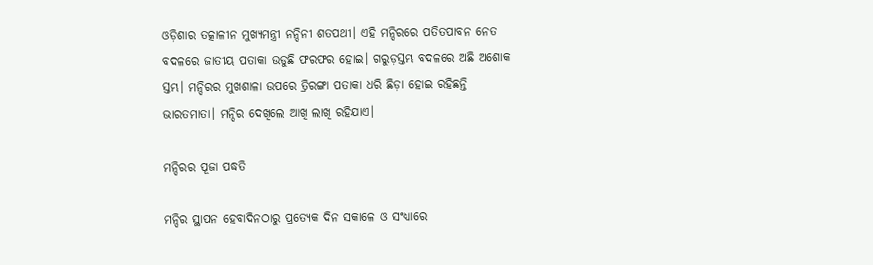ଓଡ଼ିଶାର ତତ୍କାଳୀନ ମୁଖ୍ୟମନ୍ତ୍ରୀ ନନ୍ଦିନୀ ଶତପଥୀ। ଏହି ମନ୍ଦିରରେ ପତିତପାବନ ନେତ ବଦଳରେ ଜାତୀୟ ପତାକା ଉଡୁଛି ଫରଫର ହୋଇ। ଗରୁଡ଼ସ୍ତମ୍ଭ ବଦଳରେ ଅଛି ଅଶୋକ ସ୍ତମ୍ଭ। ମନ୍ଦିରର ମୁଖଶାଳା ଉପରେ ତ୍ରିରଙ୍ଗା ପତାକା ଧରି ଛିଡ଼ା ହୋଇ ରହିଛନ୍ତି ଭାରତମାତା। ମନ୍ଦିର ଦେଖିଲେ ଆଖି ଲାଖି ରହିଯାଏ।

ମନ୍ଦିରର ପୂଜା ପଦ୍ଧତି

ମନ୍ଦିର ସ୍ଥାପନ ହେବାଦିନଠାରୁ ପ୍ରତ୍ୟେକ ଦିନ ସକାଳେ ଓ ସଂଧ୍ୟାରେ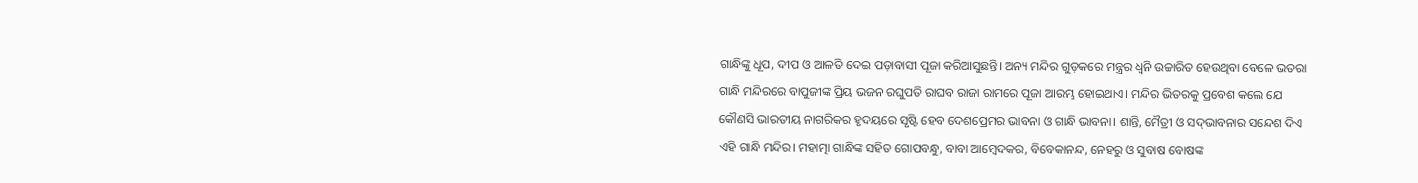ଗାନ୍ଧିଙ୍କୁ ଧୂପ, ଦୀପ ଓ ଆଳତି ଦେଇ ପଡ଼ାବାସୀ ପୂଜା କରିଆସୁଛନ୍ତି। ଅନ୍ୟ ମନ୍ଦିର ଗୁଡ଼କରେ ମନ୍ତ୍ରର ଧ୍ୱନି ଉଚ୍ଚାରିତ ହେଉଥିବା ବେଳେ ଭତରା ଗାନ୍ଧି ମନ୍ଦିରରେ ବାପୁଜୀଙ୍କ ପ୍ରିୟ ଭଜନ ରଘୁପତି ରାଘବ ରାଜା ରାମରେ ପୂଜା ଆରମ୍ଭ ହୋଇଥାଏ। ମନ୍ଦିର ଭିତରକୁ ପ୍ରବେଶ କଲେ ଯେ କୌଣସି ଭାରତୀୟ ନାଗରିକର ହୃଦୟରେ ସୃଷ୍ଟି ହେବ ଦେଶପ୍ରେମର ଭାବନା ଓ ଗାନ୍ଧି ଭାବନା। ଶାନ୍ତି, ମୈତ୍ରୀ ଓ ସଦ୍‌ଭାବନାର ସନ୍ଦେଶ ଦିଏ ଏହି ଗାନ୍ଧି ମନ୍ଦିର। ମହାତ୍ମା ଗାନ୍ଧିଙ୍କ ସହିତ ଗୋପବନ୍ଧୁ, ବାବା ଆମ୍ବେଦକର, ବିବେକାନନ୍ଦ, ନେହରୁ ଓ ସୁବାଷ ବୋଷଙ୍କ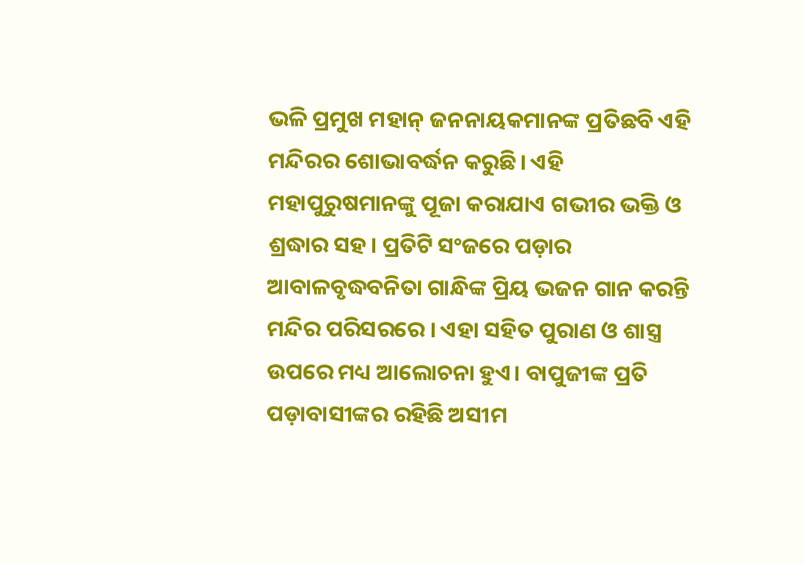ଭଳି ପ୍ରମୁଖ ମହାନ୍‌ ଜନନାୟକମାନଙ୍କ ପ୍ରତିଛବି ଏହି ମନ୍ଦିରର ଶୋଭାବର୍ଦ୍ଧନ କରୁଛି। ଏହି ମହାପୁରୁଷମାନଙ୍କୁ ପୂଜା କରାଯାଏ ଗଭୀର ଭକ୍ତି ଓ ଶ୍ରଦ୍ଧାର ସହ। ପ୍ରତିଟି ସଂଜରେ ପଡ଼ାର ଆବାଳବୃଦ୍ଧବନିତା ଗାନ୍ଧିଙ୍କ ପ୍ରିୟ ଭଜନ ଗାନ କରନ୍ତି ମନ୍ଦିର ପରିସରରେ । ଏହା ସହିତ ପୁରାଣ ଓ ଶାସ୍ତ୍ର ଉପରେ ମଧ୍ୟ ଆଲୋଚନା ହୁଏ। ବାପୁଜୀଙ୍କ ପ୍ରତି ପଡ଼ାବାସୀଙ୍କର ରହିଛି ଅସୀମ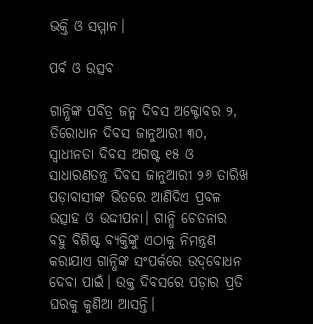ଭକ୍ତି ଓ ସମ୍ମାନ।

ପର୍ବ ଓ ଉତ୍ସବ

ଗାନ୍ଧିଙ୍କ ପବିତ୍ର ଜନ୍ମ ଦିବସ ଅକ୍ଟୋବର ୨, ତିରୋଧାନ ଦିବସ ଜାନୁଆରୀ ୩୦, ସ୍ୱାଧୀନତା ଦିବସ ଅଗଷ୍ଟ ୧୫ ଓ ସାଧାରଣତନ୍ତ୍ର ଦିବସ ଜାନୁଆରୀ ୨୬ ତାରିଖ ପଡ଼ାବାସୀଙ୍କ ଭିତରେ ଆଣିଦିଏ ପ୍ରବଳ ଉତ୍ସାହ ଓ ଉଦ୍ଦୀପନା। ଗାନ୍ଧି ଚେତନାର ବହୁ ବିଶିଷ୍ଟ ବ୍ୟକ୍ତିଙ୍କୁ ଏଠାକୁ ନିମନ୍ତ୍ରଣ କରାଯାଏ ଗାନ୍ଧିଙ୍କ ସଂପର୍କରେ ଉଦ୍‌ବୋଧନ ଦେବା ପାଇଁ। ଉକ୍ତ ଦିବସରେ ପଡ଼ାର ପ୍ରତି ଘରକୁ କୁଣିଆ ଆସନ୍ତି।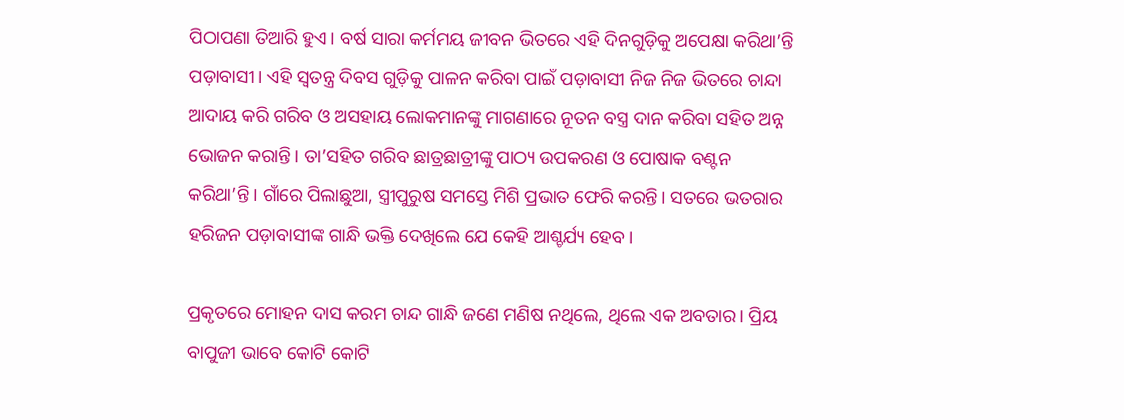ପିଠାପଣା ତିଆରି ହୁଏ। ବର୍ଷ ସାରା କର୍ମମୟ ଜୀବନ ଭିତରେ ଏହି ଦିନଗୁଡ଼ିକୁ ଅପେକ୍ଷା କରିଥା’ନ୍ତି ପଡ଼ାବାସୀ। ଏହି ସ୍ୱତନ୍ତ୍ର ଦିବସ ଗୁଡ଼ିକୁ ପାଳନ କରିବା ପାଇଁ ପଡ଼ାବାସୀ ନିଜ ନିଜ ଭିତରେ ଚାନ୍ଦା ଆଦାୟ କରି ଗରିବ ଓ ଅସହାୟ ଲୋକମାନଙ୍କୁ ମାଗଣାରେ ନୂତନ ବସ୍ତ୍ର ଦାନ କରିବା ସହିତ ଅନ୍ନ ଭୋଜନ କରାନ୍ତି। ତା’ସହିତ ଗରିବ ଛାତ୍ରଛାତ୍ରୀଙ୍କୁ ପାଠ୍ୟ ଉପକରଣ ଓ ପୋଷାକ ବଣ୍ଟନ କରିଥା’ନ୍ତି। ଗାଁରେ ପିଲାଛୁଆ, ସ୍ତ୍ରୀପୁରୁଷ ସମସ୍ତେ ମିଶି ପ୍ରଭାତ ଫେରି କରନ୍ତି। ସତରେ ଭତରାର ହରିଜନ ପଡ଼ାବାସୀଙ୍କ ଗାନ୍ଧି ଭକ୍ତି ଦେଖିଲେ ଯେ କେହି ଆଶ୍ଚର୍ଯ୍ୟ ହେବ।

ପ୍ରକୃତରେ ମୋହନ ଦାସ କରମ ଚାନ୍ଦ ଗାନ୍ଧି ଜଣେ ମଣିଷ ନଥିଲେ, ଥିଲେ ଏକ ଅବତାର। ପ୍ରିୟ ବାପୁଜୀ ଭାବେ କୋଟି କୋଟି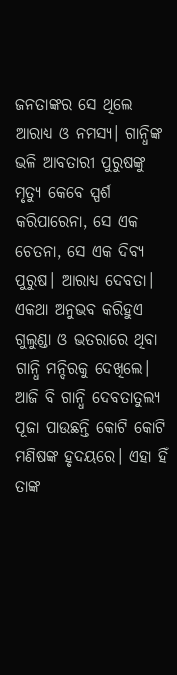ଜନତାଙ୍କର ସେ ଥିଲେ ଆରାଧ୍ୟ ଓ ନମସ୍ୟ। ଗାନ୍ଧିଙ୍କ ଭଳି ଆବତାରୀ ପୁରୁଷଙ୍କୁ ମୃତ୍ୟୁ କେବେ ସ୍ପର୍ଶ କରିପାରେନା, ସେ ଏକ ଚେତନା, ସେ ଏକ ଦିବ୍ୟ ପୁରୁଷ। ଆରାଧ୍ୟ ଦେବତା। ଏକଥା ଅନୁଭବ କରିହୁଏ ଗୁଲୁଣ୍ଡା ଓ ଭତରାରେ ଥିବା ଗାନ୍ଧି ମନ୍ଦିରକୁ ଦେଖିଲେ। ଆଜି ବି ଗାନ୍ଧି ଦେବତାତୁଲ୍ୟ ପୂଜା ପାଉଛନ୍ତି କୋଟି କୋଟି ମଣିଷଙ୍କ ହୃଦୟରେ। ଏହା ହିଁ ତାଙ୍କ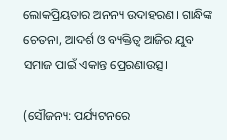ଲୋକପ୍ରିୟତାର ଅନନ୍ୟ ଉଦାହରଣ। ଗାନ୍ଧିଙ୍କ ଚେତନା, ଆଦର୍ଶ ଓ ବ୍ୟକ୍ତିତ୍ୱ ଆଜିର ଯୁବ ସମାଜ ପାଇଁ ଏକାନ୍ତ ପ୍ରେରଣାଉତ୍ସ।

(ସୌଜନ୍ୟ: ପର୍ଯ୍ୟଟନରେ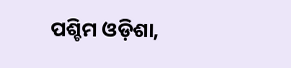ପଶ୍ଚିମ ଓଡ଼ିଶା,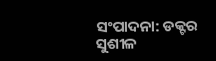ସଂପାଦନା: ଡକ୍ଟର ସୁଶୀଳ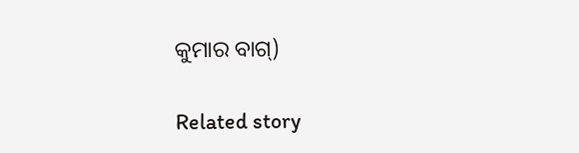କୁମାର ବାଗ୍‌)

Related story